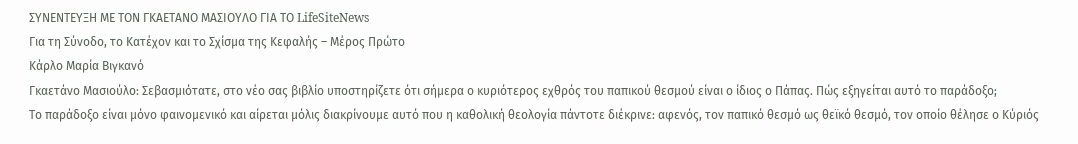ΣΥΝΕΝΤΕΥΞΗ ΜΕ ΤΟΝ ΓΚΑΕΤΑΝΟ ΜΑΣΙΟΥΛΟ ΓΙΑ ΤΟ LifeSiteNews
Για τη Σύνοδο, το Κατέχον και το Σχίσμα της Κεφαλής – Μέρος Πρώτο
Κάρλο Μαρία Βιγκανό
Γκαετάνο Μασιούλο: Σεβασμιότατε, στο νέο σας βιβλίο υποστηρίζετε ότι σήμερα ο κυριότερος εχθρός του παπικού θεσμού είναι ο ίδιος ο Πάπας. Πώς εξηγείται αυτό το παράδοξο;
Το παράδοξο είναι μόνο φαινομενικό και αίρεται μόλις διακρίνουμε αυτό που η καθολική θεολογία πάντοτε διέκρινε: αφενός, τον παπικό θεσμό ως θεϊκό θεσμό, τον οποίο θέλησε ο Κύριός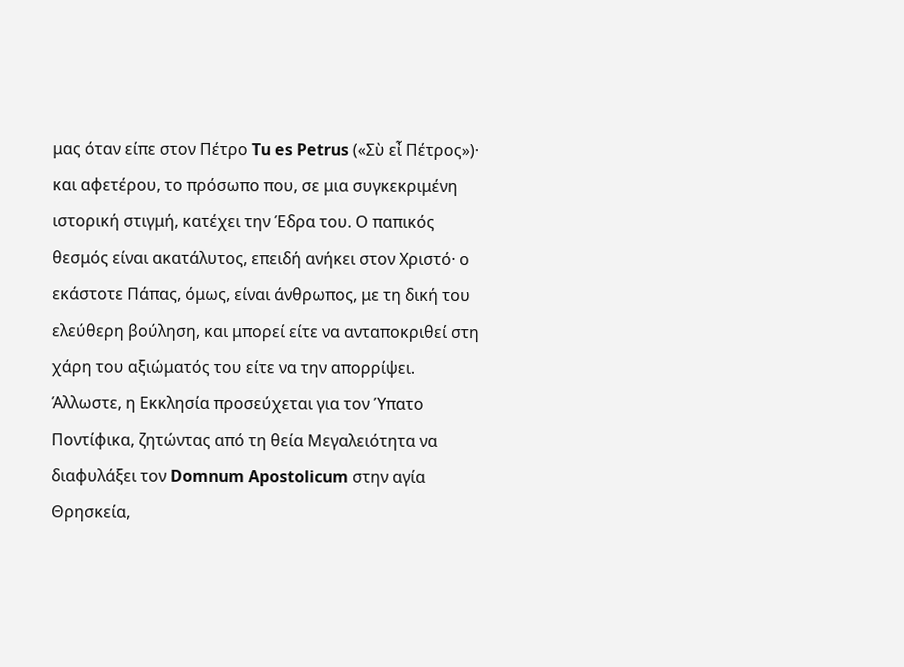μας όταν είπε στον Πέτρο Tu es Petrus («Σὺ εἶ Πέτρος»)· και αφετέρου, το πρόσωπο που, σε μια συγκεκριμένη ιστορική στιγμή, κατέχει την Έδρα του. Ο παπικός θεσμός είναι ακατάλυτος, επειδή ανήκει στον Χριστό· ο εκάστοτε Πάπας, όμως, είναι άνθρωπος, με τη δική του ελεύθερη βούληση, και μπορεί είτε να ανταποκριθεί στη χάρη του αξιώματός του είτε να την απορρίψει. Άλλωστε, η Εκκλησία προσεύχεται για τον Ύπατο Ποντίφικα, ζητώντας από τη θεία Μεγαλειότητα να διαφυλάξει τον Domnum Apostolicum στην αγία Θρησκεία,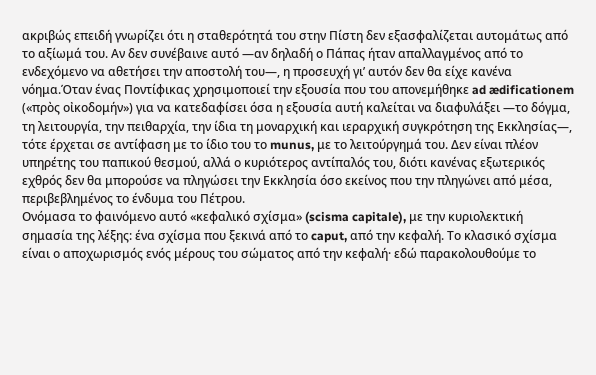ακριβώς επειδή γνωρίζει ότι η σταθερότητά του στην Πίστη δεν εξασφαλίζεται αυτομάτως από το αξίωμά του. Αν δεν συνέβαινε αυτό —αν δηλαδή ο Πάπας ήταν απαλλαγμένος από το ενδεχόμενο να αθετήσει την αποστολή του—, η προσευχή γι’ αυτόν δεν θα είχε κανένα νόημα.Όταν ένας Ποντίφικας χρησιμοποιεί την εξουσία που του απονεμήθηκε ad ædificationem («πρὸς οἰκοδομήν») για να κατεδαφίσει όσα η εξουσία αυτή καλείται να διαφυλάξει —το δόγμα, τη λειτουργία, την πειθαρχία, την ίδια τη μοναρχική και ιεραρχική συγκρότηση της Εκκλησίας—, τότε έρχεται σε αντίφαση με το ίδιο του το munus, με το λειτούργημά του. Δεν είναι πλέον υπηρέτης του παπικού θεσμού, αλλά ο κυριότερος αντίπαλός του, διότι κανένας εξωτερικός εχθρός δεν θα μπορούσε να πληγώσει την Εκκλησία όσο εκείνος που την πληγώνει από μέσα, περιβεβλημένος το ένδυμα του Πέτρου.
Ονόμασα το φαινόμενο αυτό «κεφαλικό σχίσμα» (scisma capitale), με την κυριολεκτική σημασία της λέξης: ένα σχίσμα που ξεκινά από το caput, από την κεφαλή. Το κλασικό σχίσμα είναι ο αποχωρισμός ενός μέρους του σώματος από την κεφαλή· εδώ παρακολουθούμε το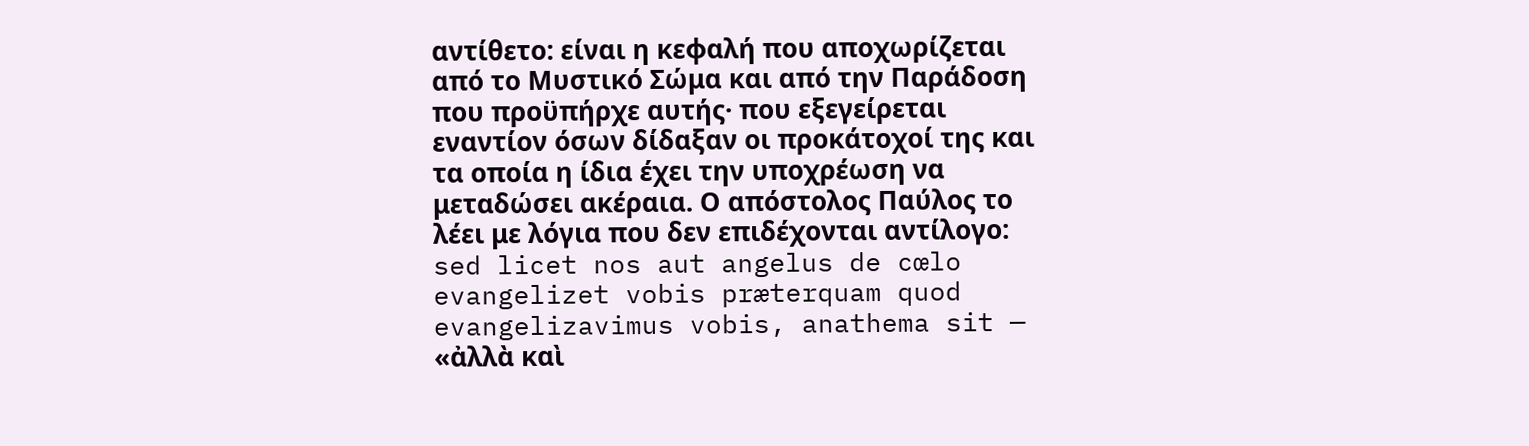αντίθετο: είναι η κεφαλή που αποχωρίζεται από το Μυστικό Σώμα και από την Παράδοση που προϋπήρχε αυτής· που εξεγείρεται εναντίον όσων δίδαξαν οι προκάτοχοί της και τα οποία η ίδια έχει την υποχρέωση να μεταδώσει ακέραια. Ο απόστολος Παύλος το λέει με λόγια που δεν επιδέχονται αντίλογο: sed licet nos aut angelus de cœlo evangelizet vobis præterquam quod evangelizavimus vobis, anathema sit — «ἀλλὰ καὶ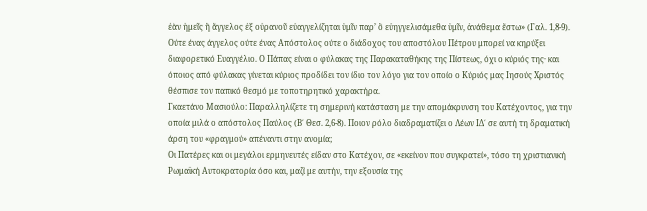ἐὰν ἡμεῖς ἢ ἄγγελος ἐξ οὐρανοῦ εὐαγγελίζηται ὑμῖν παρ’ ὃ εὐηγγελισάμεθα ὑμῖν, ἀνάθεμα ἔστω» (Γαλ. 1,8-9). Ούτε ένας άγγελος ούτε ένας Απόστολος ούτε ο διάδοχος του αποστόλου Πέτρου μπορεί να κηρύξει διαφορετικό Ευαγγέλιο. Ο Πάπας είναι ο φύλακας της Παρακαταθήκης της Πίστεως, όχι ο κύριός της· και όποιος από φύλακας γίνεται κύριος προδίδει τον ίδιο τον λόγο για τον οποίο ο Κύριός μας Ιησούς Χριστός θέσπισε τον παπικό θεσμό με τοποτηρητικό χαρακτήρα.
Γκαετάνο Μασιούλο: Παραλληλίζετε τη σημερινή κατάσταση με την απομάκρυνση του Κατέχοντος, για την οποία μιλά ο απόστολος Παύλος (Β΄ Θεσ. 2,6-8). Ποιον ρόλο διαδραματίζει ο Λέων ΙΔ΄ σε αυτή τη δραματική άρση του «φραγμού» απέναντι στην ανομία;
Οι Πατέρες και οι μεγάλοι ερμηνευτές είδαν στο Κατέχον, σε «εκείνον που συγκρατεί», τόσο τη χριστιανική Ρωμαϊκή Αυτοκρατορία όσο και, μαζί με αυτήν, την εξουσία της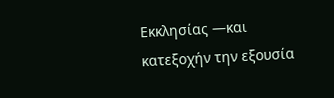Εκκλησίας —και κατεξοχήν την εξουσία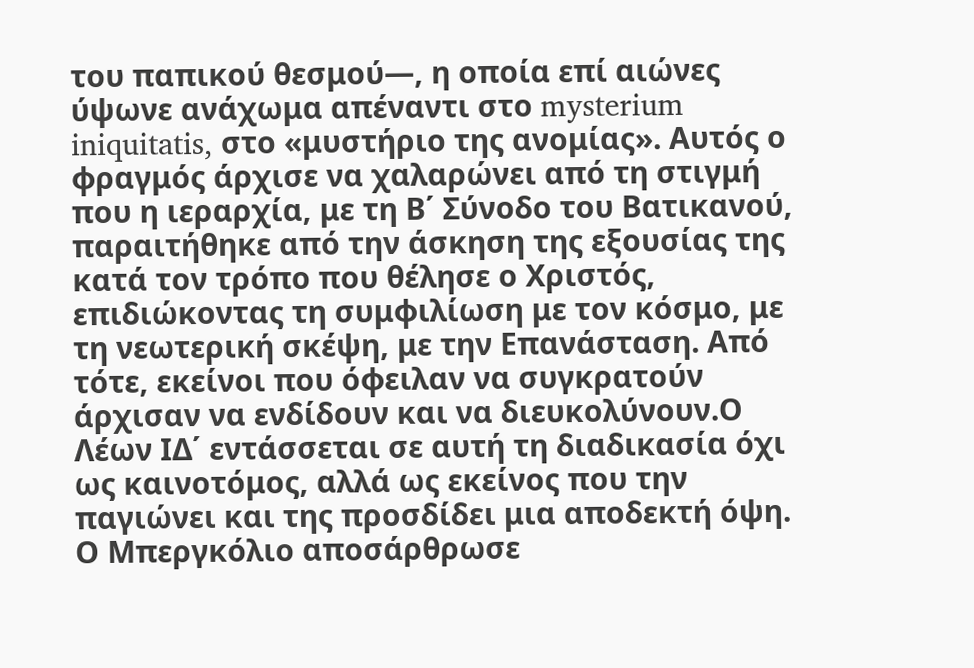του παπικού θεσμού—, η οποία επί αιώνες ύψωνε ανάχωμα απέναντι στο mysterium iniquitatis, στο «μυστήριο της ανομίας». Αυτός ο φραγμός άρχισε να χαλαρώνει από τη στιγμή που η ιεραρχία, με τη Β΄ Σύνοδο του Βατικανού, παραιτήθηκε από την άσκηση της εξουσίας της κατά τον τρόπο που θέλησε ο Χριστός, επιδιώκοντας τη συμφιλίωση με τον κόσμο, με τη νεωτερική σκέψη, με την Επανάσταση. Από τότε, εκείνοι που όφειλαν να συγκρατούν άρχισαν να ενδίδουν και να διευκολύνουν.Ο Λέων ΙΔ΄ εντάσσεται σε αυτή τη διαδικασία όχι ως καινοτόμος, αλλά ως εκείνος που την παγιώνει και της προσδίδει μια αποδεκτή όψη. Ο Μπεργκόλιο αποσάρθρωσε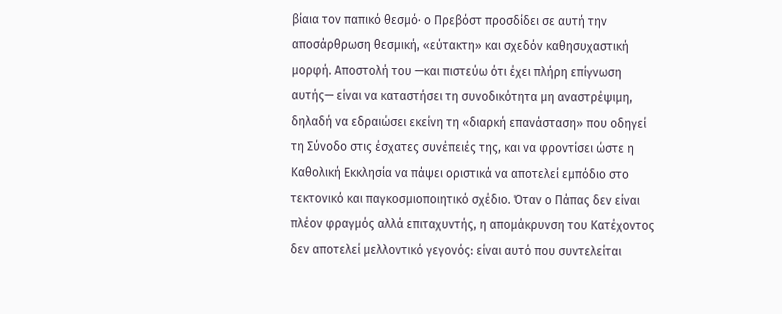βίαια τον παπικό θεσμό· ο Πρεβόστ προσδίδει σε αυτή την αποσάρθρωση θεσμική, «εύτακτη» και σχεδόν καθησυχαστική μορφή. Αποστολή του —και πιστεύω ότι έχει πλήρη επίγνωση αυτής— είναι να καταστήσει τη συνοδικότητα μη αναστρέψιμη, δηλαδή να εδραιώσει εκείνη τη «διαρκή επανάσταση» που οδηγεί τη Σύνοδο στις έσχατες συνέπειές της, και να φροντίσει ώστε η Καθολική Εκκλησία να πάψει οριστικά να αποτελεί εμπόδιο στο τεκτονικό και παγκοσμιοποιητικό σχέδιο. Όταν ο Πάπας δεν είναι πλέον φραγμός αλλά επιταχυντής, η απομάκρυνση του Κατέχοντος δεν αποτελεί μελλοντικό γεγονός: είναι αυτό που συντελείται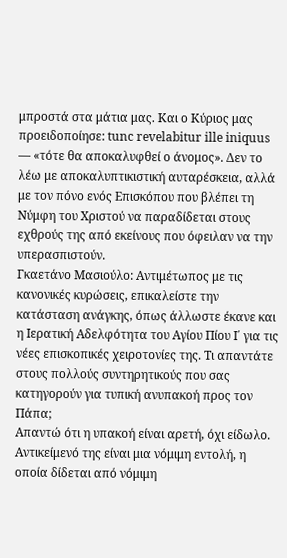μπροστά στα μάτια μας. Και ο Κύριος μας προειδοποίησε: tunc revelabitur ille iniquus — «τότε θα αποκαλυφθεί ο άνομος». Δεν το λέω με αποκαλυπτικιστική αυταρέσκεια, αλλά με τον πόνο ενός Επισκόπου που βλέπει τη Νύμφη του Χριστού να παραδίδεται στους εχθρούς της από εκείνους που όφειλαν να την υπερασπιστούν.
Γκαετάνο Μασιούλο: Αντιμέτωπος με τις κανονικές κυρώσεις, επικαλείστε την κατάσταση ανάγκης, όπως άλλωστε έκανε και η Ιερατική Αδελφότητα του Αγίου Πίου Ι΄ για τις νέες επισκοπικές χειροτονίες της. Τι απαντάτε στους πολλούς συντηρητικούς που σας κατηγορούν για τυπική ανυπακοή προς τον Πάπα;
Απαντώ ότι η υπακοή είναι αρετή, όχι είδωλο. Αντικείμενό της είναι μια νόμιμη εντολή, η οποία δίδεται από νόμιμη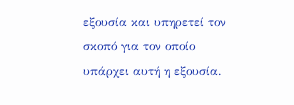εξουσία και υπηρετεί τον σκοπό για τον οποίο υπάρχει αυτή η εξουσία.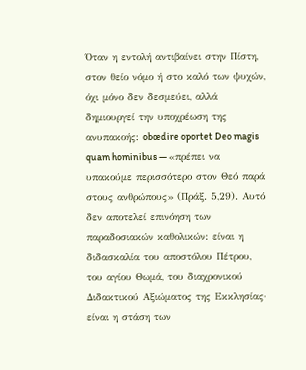Όταν η εντολή αντιβαίνει στην Πίστη, στον θείο νόμο ή στο καλό των ψυχών, όχι μόνο δεν δεσμεύει, αλλά δημιουργεί την υποχρέωση της ανυπακοής: obœdire oportet Deo magis quam hominibus — «πρέπει να υπακούμε περισσότερο στον Θεό παρά στους ανθρώπους» (Πράξ. 5,29). Αυτό δεν αποτελεί επινόηση των παραδοσιακών καθολικών: είναι η διδασκαλία του αποστόλου Πέτρου, του αγίου Θωμά, του διαχρονικού Διδακτικού Αξιώματος της Εκκλησίας· είναι η στάση των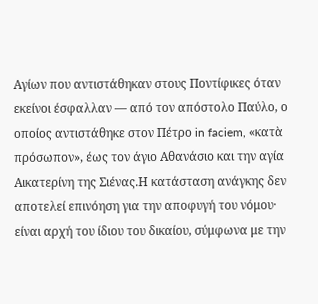Αγίων που αντιστάθηκαν στους Ποντίφικες όταν εκείνοι έσφαλλαν — από τον απόστολο Παύλο, ο οποίος αντιστάθηκε στον Πέτρο in faciem, «κατὰ πρόσωπον», έως τον άγιο Αθανάσιο και την αγία Αικατερίνη της Σιένας.Η κατάσταση ανάγκης δεν αποτελεί επινόηση για την αποφυγή του νόμου· είναι αρχή του ίδιου του δικαίου, σύμφωνα με την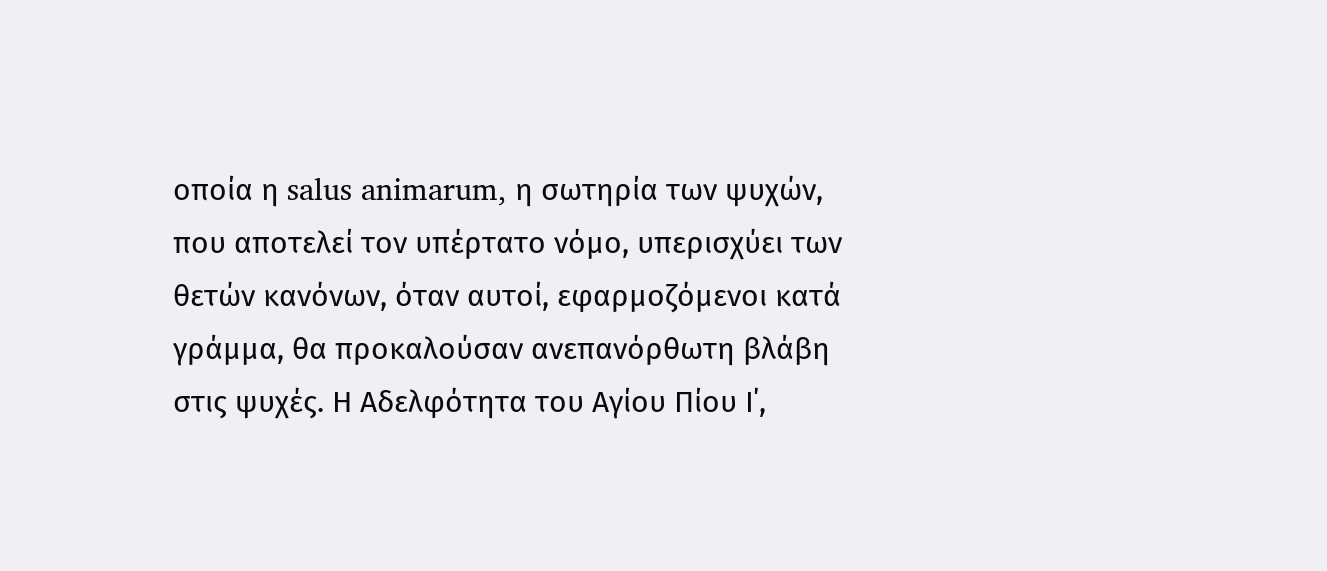οποία η salus animarum, η σωτηρία των ψυχών, που αποτελεί τον υπέρτατο νόμο, υπερισχύει των θετών κανόνων, όταν αυτοί, εφαρμοζόμενοι κατά γράμμα, θα προκαλούσαν ανεπανόρθωτη βλάβη στις ψυχές. Η Αδελφότητα του Αγίου Πίου Ι΄,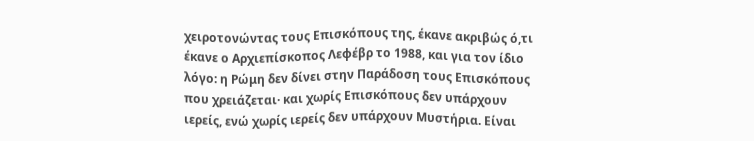χειροτονώντας τους Επισκόπους της, έκανε ακριβώς ό,τι έκανε ο Αρχιεπίσκοπος Λεφέβρ το 1988, και για τον ίδιο λόγο: η Ρώμη δεν δίνει στην Παράδοση τους Επισκόπους που χρειάζεται· και χωρίς Επισκόπους δεν υπάρχουν ιερείς, ενώ χωρίς ιερείς δεν υπάρχουν Μυστήρια. Είναι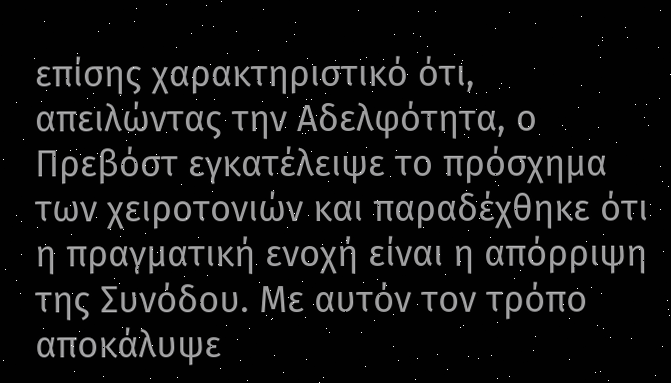επίσης χαρακτηριστικό ότι, απειλώντας την Αδελφότητα, ο Πρεβόστ εγκατέλειψε το πρόσχημα των χειροτονιών και παραδέχθηκε ότι η πραγματική ενοχή είναι η απόρριψη της Συνόδου. Με αυτόν τον τρόπο αποκάλυψε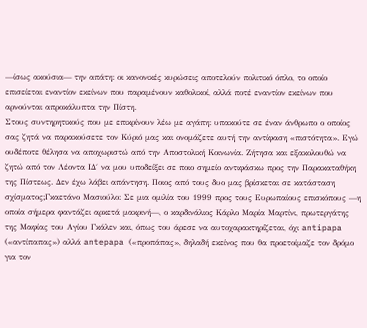—ίσως ακούσια— την απάτη: οι κανονικές κυρώσεις αποτελούν πολιτικό όπλο, το οποίο επισείεται εναντίον εκείνων που παραμένουν καθολικοί, αλλά ποτέ εναντίον εκείνων που αρνούνται απροκάλυπτα την Πίστη.
Στους συντηρητικούς που με επικρίνουν λέω με αγάπη: υπακούτε σε έναν άνθρωπο ο οποίος σας ζητά να παρακούσετε τον Κύριό μας και ονομάζετε αυτή την αντίφαση «πιστότητα». Εγώ ουδέποτε θέλησα να αποχωριστώ από την Αποστολική Κοινωνία. Ζήτησα και εξακολουθώ να ζητώ από τον Λέοντα ΙΔ΄ να μου υποδείξει σε ποιο σημείο αντιφάσκω προς την Παρακαταθήκη της Πίστεως. Δεν έχω λάβει απάντηση. Ποιος από τους δυο μας βρίσκεται σε κατάσταση σχίσματος;Γκαετάνο Μασιούλο: Σε μια ομιλία του 1999 προς τους Ευρωπαίους επισκόπους —η οποία σήμερα φαντάζει αρκετά μακρινή—, ο καρδινάλιος Κάρλο Μαρία Μαρτίνι, πρωτεργάτης της Μαφίας του Αγίου Γκάλεν και, όπως του άρεσε να αυτοχαρακτηρίζεται, όχι antipapa («αντίπαπας») αλλά antepapa («προπάπας», δηλαδή εκείνος που θα προετοίμαζε τον δρόμο για τον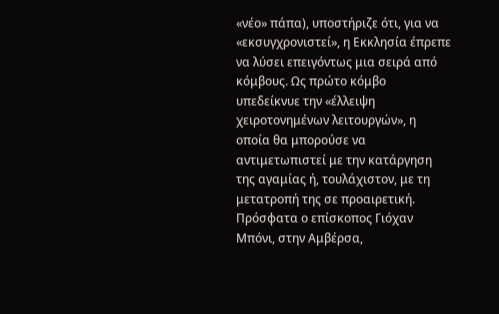«νέο» πάπα), υποστήριζε ότι, για να «εκσυγχρονιστεί», η Εκκλησία έπρεπε να λύσει επειγόντως μια σειρά από κόμβους. Ως πρώτο κόμβο υπεδείκνυε την «έλλειψη χειροτονημένων λειτουργών», η οποία θα μπορούσε να αντιμετωπιστεί με την κατάργηση της αγαμίας ή, τουλάχιστον, με τη μετατροπή της σε προαιρετική. Πρόσφατα ο επίσκοπος Γιόχαν Μπόνι, στην Αμβέρσα,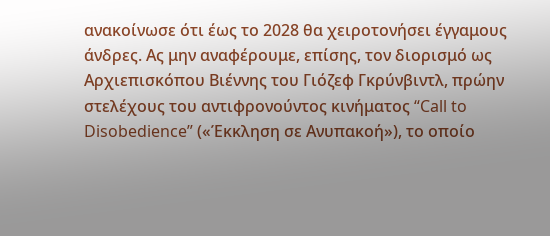ανακοίνωσε ότι έως το 2028 θα χειροτονήσει έγγαμους άνδρες. Ας μην αναφέρουμε, επίσης, τον διορισμό ως Αρχιεπισκόπου Βιέννης του Γιόζεφ Γκρύνβιντλ, πρώην στελέχους του αντιφρονούντος κινήματος “Call to Disobedience” («Έκκληση σε Ανυπακοή»), το οποίο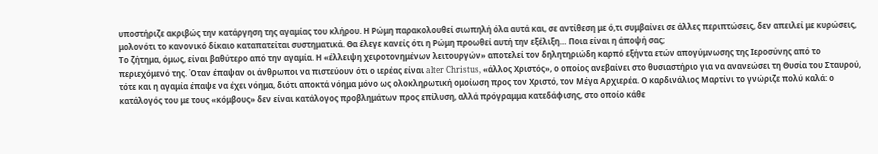υποστήριζε ακριβώς την κατάργηση της αγαμίας του κλήρου. Η Ρώμη παρακολουθεί σιωπηλή όλα αυτά και, σε αντίθεση με ό,τι συμβαίνει σε άλλες περιπτώσεις, δεν απειλεί με κυρώσεις, μολονότι το κανονικό δίκαιο καταπατείται συστηματικά. Θα έλεγε κανείς ότι η Ρώμη προωθεί αυτή την εξέλιξη… Ποια είναι η άποψή σας;
Το ζήτημα, όμως, είναι βαθύτερο από την αγαμία. Η «έλλειψη χειροτονημένων λειτουργών» αποτελεί τον δηλητηριώδη καρπό εξήντα ετών απογύμνωσης της Ιεροσύνης από το περιεχόμενό της. Όταν έπαψαν οι άνθρωποι να πιστεύουν ότι ο ιερέας είναι alter Christus, «άλλος Χριστός», ο οποίος ανεβαίνει στο θυσιαστήριο για να ανανεώσει τη Θυσία του Σταυρού, τότε και η αγαμία έπαψε να έχει νόημα, διότι αποκτά νόημα μόνο ως ολοκληρωτική ομοίωση προς τον Χριστό, τον Μέγα Αρχιερέα. Ο καρδινάλιος Μαρτίνι το γνώριζε πολύ καλά: ο κατάλογός του με τους «κόμβους» δεν είναι κατάλογος προβλημάτων προς επίλυση, αλλά πρόγραμμα κατεδάφισης, στο οποίο κάθε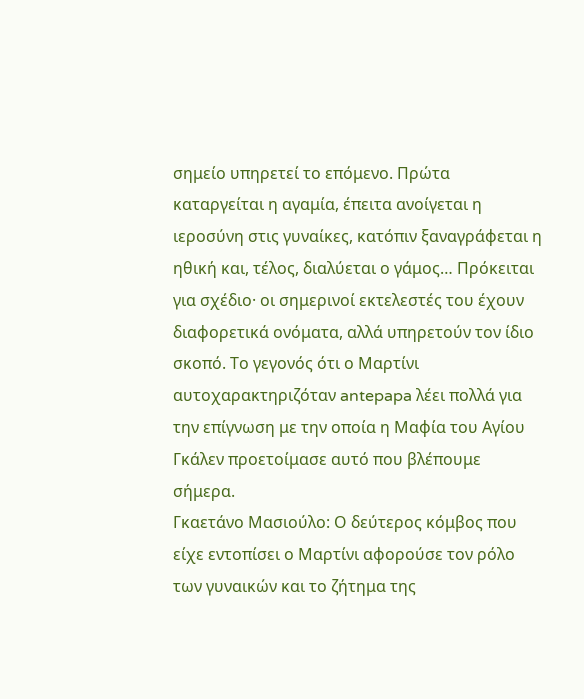σημείο υπηρετεί το επόμενο. Πρώτα καταργείται η αγαμία, έπειτα ανοίγεται η ιεροσύνη στις γυναίκες, κατόπιν ξαναγράφεται η ηθική και, τέλος, διαλύεται ο γάμος… Πρόκειται για σχέδιο· οι σημερινοί εκτελεστές του έχουν διαφορετικά ονόματα, αλλά υπηρετούν τον ίδιο σκοπό. Το γεγονός ότι ο Μαρτίνι αυτοχαρακτηριζόταν antepapa λέει πολλά για την επίγνωση με την οποία η Μαφία του Αγίου Γκάλεν προετοίμασε αυτό που βλέπουμε σήμερα.
Γκαετάνο Μασιούλο: Ο δεύτερος κόμβος που είχε εντοπίσει ο Μαρτίνι αφορούσε τον ρόλο των γυναικών και το ζήτημα της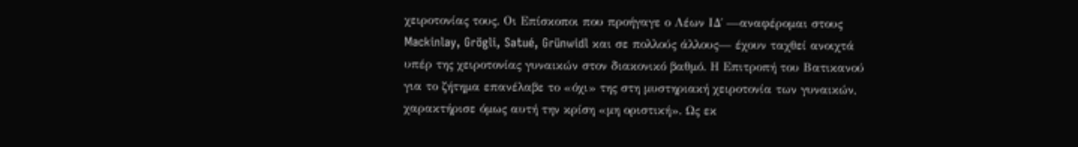χειροτονίας τους. Οι Επίσκοποι που προήγαγε ο Λέων ΙΔ΄ —αναφέρομαι στους Mackinlay, Grögli, Satué, Grünwidl και σε πολλούς άλλους— έχουν ταχθεί ανοιχτά υπέρ της χειροτονίας γυναικών στον διακονικό βαθμό. Η Επιτροπή του Βατικανού για το ζήτημα επανέλαβε το «όχι» της στη μυστηριακή χειροτονία των γυναικών, χαρακτήρισε όμως αυτή την κρίση «μη οριστική». Ως εκ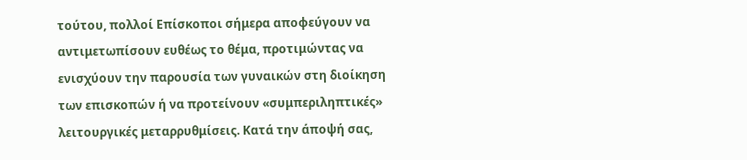τούτου, πολλοί Επίσκοποι σήμερα αποφεύγουν να αντιμετωπίσουν ευθέως το θέμα, προτιμώντας να ενισχύουν την παρουσία των γυναικών στη διοίκηση των επισκοπών ή να προτείνουν «συμπεριληπτικές» λειτουργικές μεταρρυθμίσεις. Κατά την άποψή σας,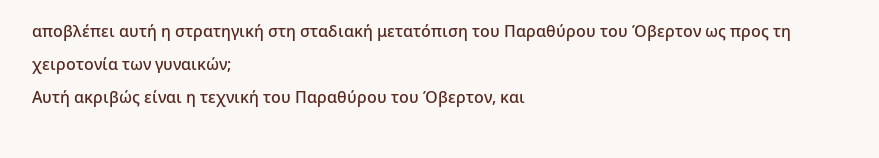αποβλέπει αυτή η στρατηγική στη σταδιακή μετατόπιση του Παραθύρου του Όβερτον ως προς τη χειροτονία των γυναικών;
Αυτή ακριβώς είναι η τεχνική του Παραθύρου του Όβερτον, και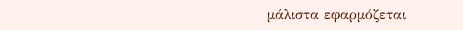μάλιστα εφαρμόζεται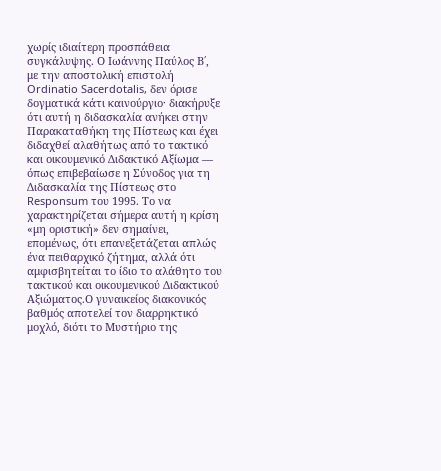χωρίς ιδιαίτερη προσπάθεια συγκάλυψης. Ο Ιωάννης Παύλος Β΄, με την αποστολική επιστολή Ordinatio Sacerdotalis, δεν όρισε δογματικά κάτι καινούργιο· διακήρυξε ότι αυτή η διδασκαλία ανήκει στην Παρακαταθήκη της Πίστεως και έχει διδαχθεί αλαθήτως από το τακτικό και οικουμενικό Διδακτικό Αξίωμα — όπως επιβεβαίωσε η Σύνοδος για τη Διδασκαλία της Πίστεως στο Responsum του 1995. Το να χαρακτηρίζεται σήμερα αυτή η κρίση «μη οριστική» δεν σημαίνει, επομένως, ότι επανεξετάζεται απλώς ένα πειθαρχικό ζήτημα, αλλά ότι αμφισβητείται το ίδιο το αλάθητο του τακτικού και οικουμενικού Διδακτικού Αξιώματος.Ο γυναικείος διακονικός βαθμός αποτελεί τον διαρρηκτικό μοχλό, διότι το Μυστήριο της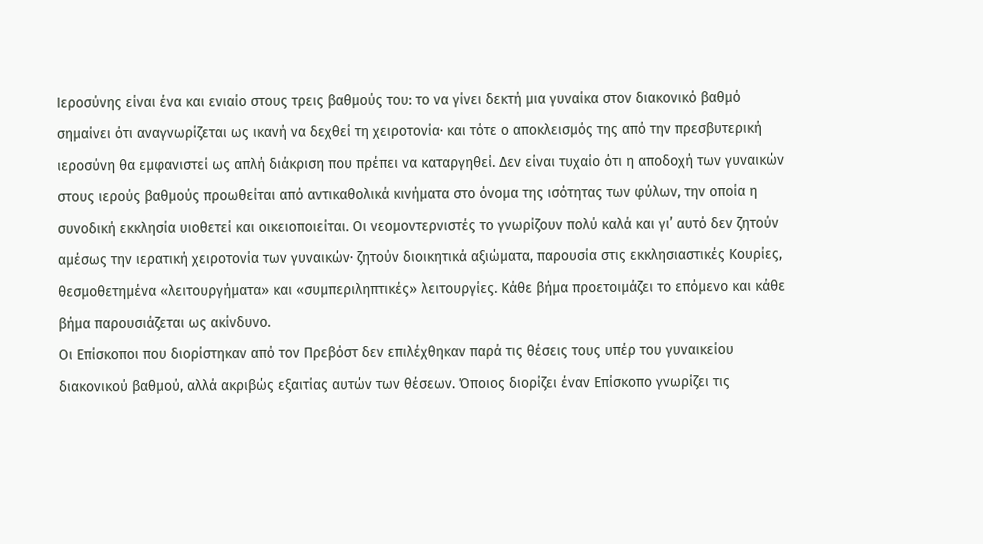Ιεροσύνης είναι ένα και ενιαίο στους τρεις βαθμούς του: το να γίνει δεκτή μια γυναίκα στον διακονικό βαθμό σημαίνει ότι αναγνωρίζεται ως ικανή να δεχθεί τη χειροτονία· και τότε ο αποκλεισμός της από την πρεσβυτερική ιεροσύνη θα εμφανιστεί ως απλή διάκριση που πρέπει να καταργηθεί. Δεν είναι τυχαίο ότι η αποδοχή των γυναικών στους ιερούς βαθμούς προωθείται από αντικαθολικά κινήματα στο όνομα της ισότητας των φύλων, την οποία η συνοδική εκκλησία υιοθετεί και οικειοποιείται. Οι νεομοντερνιστές το γνωρίζουν πολύ καλά και γι’ αυτό δεν ζητούν αμέσως την ιερατική χειροτονία των γυναικών· ζητούν διοικητικά αξιώματα, παρουσία στις εκκλησιαστικές Κουρίες, θεσμοθετημένα «λειτουργήματα» και «συμπεριληπτικές» λειτουργίες. Κάθε βήμα προετοιμάζει το επόμενο και κάθε βήμα παρουσιάζεται ως ακίνδυνο.
Οι Επίσκοποι που διορίστηκαν από τον Πρεβόστ δεν επιλέχθηκαν παρά τις θέσεις τους υπέρ του γυναικείου διακονικού βαθμού, αλλά ακριβώς εξαιτίας αυτών των θέσεων. Όποιος διορίζει έναν Επίσκοπο γνωρίζει τις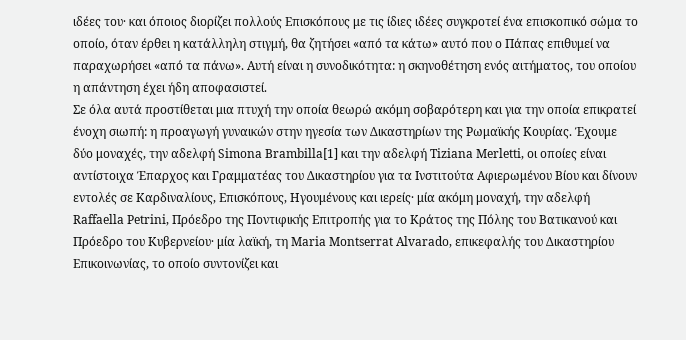ιδέες του· και όποιος διορίζει πολλούς Επισκόπους με τις ίδιες ιδέες συγκροτεί ένα επισκοπικό σώμα το οποίο, όταν έρθει η κατάλληλη στιγμή, θα ζητήσει «από τα κάτω» αυτό που ο Πάπας επιθυμεί να παραχωρήσει «από τα πάνω». Αυτή είναι η συνοδικότητα: η σκηνοθέτηση ενός αιτήματος, του οποίου η απάντηση έχει ήδη αποφασιστεί.
Σε όλα αυτά προστίθεται μια πτυχή την οποία θεωρώ ακόμη σοβαρότερη και για την οποία επικρατεί ένοχη σιωπή: η προαγωγή γυναικών στην ηγεσία των Δικαστηρίων της Ρωμαϊκής Κουρίας. Έχουμε δύο μοναχές, την αδελφή Simona Brambilla[1] και την αδελφή Tiziana Merletti, οι οποίες είναι αντίστοιχα Έπαρχος και Γραμματέας του Δικαστηρίου για τα Ινστιτούτα Αφιερωμένου Βίου και δίνουν εντολές σε Καρδιναλίους, Επισκόπους, Ηγουμένους και ιερείς· μία ακόμη μοναχή, την αδελφή Raffaella Petrini, Πρόεδρο της Ποντιφικής Επιτροπής για το Κράτος της Πόλης του Βατικανού και Πρόεδρο του Κυβερνείου· μία λαϊκή, τη Maria Montserrat Alvarado, επικεφαλής του Δικαστηρίου Επικοινωνίας, το οποίο συντονίζει και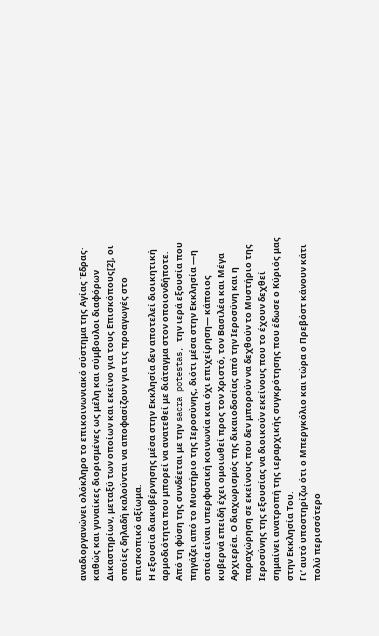αναδιοργανώνει ολόκληρο το επικοινωνιακό σύστημα της Αγίας Έδρας· καθώς και γυναίκες διορισμένες ως μέλη και σύμβουλοι διαφόρων Δικαστηρίων, μεταξύ των οποίων και εκείνο για τους Επισκόπους[2], οι οποίες δηλαδή καλούνται να αποφασίζουν για τις προαγωγές στο επισκοπικό αξίωμα.
Η εξουσία διακυβέρνησης μέσα στην Εκκλησία δεν αποτελεί διοικητική αρμοδιότητα που μπορεί να ανατεθεί με διάταγμα στον οποιονδήποτε. Από τη φύση της συνδέεται με την sacra potestas, την ιερά εξουσία που πηγάζει από το Μυστήριο της Ιεροσύνης, διότι μέσα στην Εκκλησία —η οποία είναι υπερφυσική κοινωνία και όχι επιχείρηση— κάποιος κυβερνά επειδή έχει ομοιωθεί προς τον Χριστό, τον Βασιλέα και Μέγα Αρχιερέα. Ο διαχωρισμός της δικαιοδοσίας από την Ιεροσύνη και η παραχώρηση σε εκείνους που δεν μπορούν να δεχθούν το Μυστήριο της Ιεροσύνης της εξουσίας να διοικούν εκείνους που το έχουν δεχθεί σημαίνει ανατροπή της ιεραρχικής συγκρότησης που έδωσε ο Κύριός μας στην Εκκλησία Του.
Γι’ αυτό υποστηρίζω ότι ο Μπεργκόλιο και τώρα ο Πρεβόστ κάνουν κάτι πολύ περισσότερο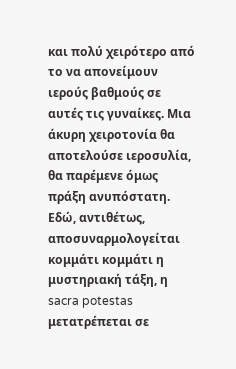και πολύ χειρότερο από το να απονείμουν ιερούς βαθμούς σε αυτές τις γυναίκες. Μια άκυρη χειροτονία θα αποτελούσε ιεροσυλία, θα παρέμενε όμως πράξη ανυπόστατη. Εδώ, αντιθέτως, αποσυναρμολογείται κομμάτι κομμάτι η μυστηριακή τάξη, η sacra potestas μετατρέπεται σε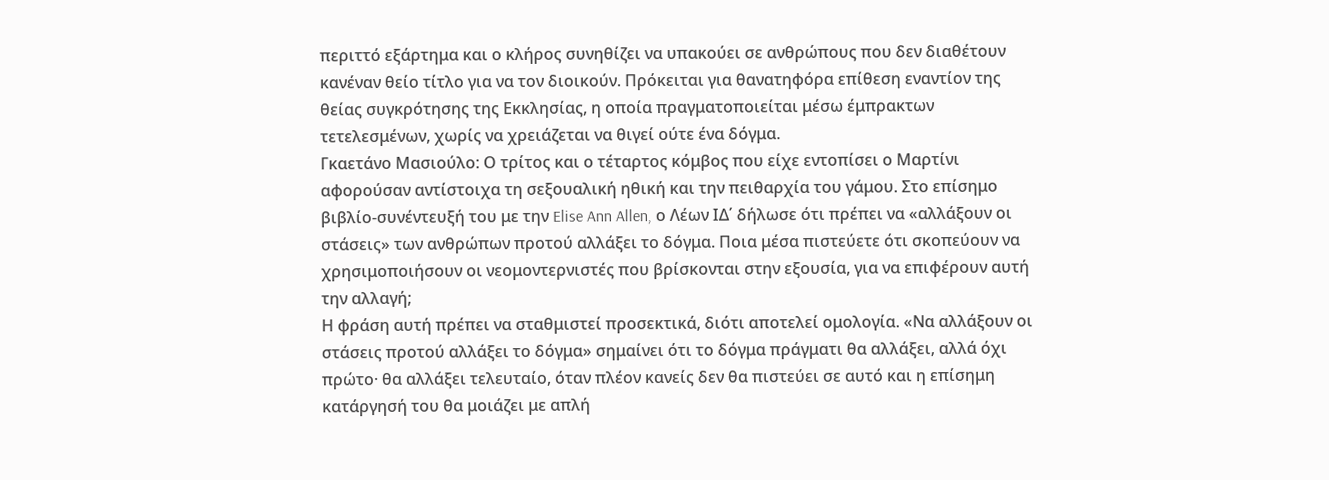περιττό εξάρτημα και ο κλήρος συνηθίζει να υπακούει σε ανθρώπους που δεν διαθέτουν κανέναν θείο τίτλο για να τον διοικούν. Πρόκειται για θανατηφόρα επίθεση εναντίον της θείας συγκρότησης της Εκκλησίας, η οποία πραγματοποιείται μέσω έμπρακτων τετελεσμένων, χωρίς να χρειάζεται να θιγεί ούτε ένα δόγμα.
Γκαετάνο Μασιούλο: Ο τρίτος και ο τέταρτος κόμβος που είχε εντοπίσει ο Μαρτίνι αφορούσαν αντίστοιχα τη σεξουαλική ηθική και την πειθαρχία του γάμου. Στο επίσημο βιβλίο-συνέντευξή του με την Elise Ann Allen, ο Λέων ΙΔ΄ δήλωσε ότι πρέπει να «αλλάξουν οι στάσεις» των ανθρώπων προτού αλλάξει το δόγμα. Ποια μέσα πιστεύετε ότι σκοπεύουν να χρησιμοποιήσουν οι νεομοντερνιστές που βρίσκονται στην εξουσία, για να επιφέρουν αυτή την αλλαγή;
Η φράση αυτή πρέπει να σταθμιστεί προσεκτικά, διότι αποτελεί ομολογία. «Να αλλάξουν οι στάσεις προτού αλλάξει το δόγμα» σημαίνει ότι το δόγμα πράγματι θα αλλάξει, αλλά όχι πρώτο· θα αλλάξει τελευταίο, όταν πλέον κανείς δεν θα πιστεύει σε αυτό και η επίσημη κατάργησή του θα μοιάζει με απλή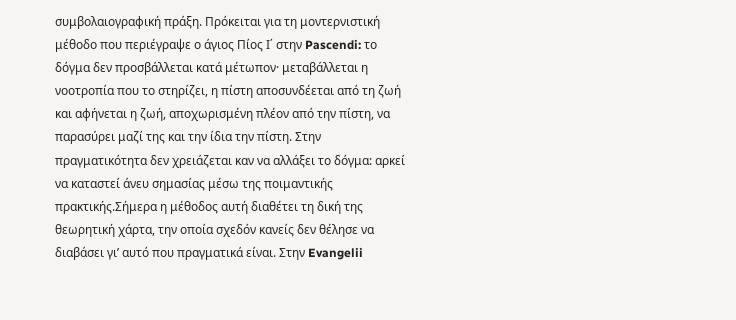συμβολαιογραφική πράξη. Πρόκειται για τη μοντερνιστική μέθοδο που περιέγραψε ο άγιος Πίος Ι΄ στην Pascendi: το δόγμα δεν προσβάλλεται κατά μέτωπον· μεταβάλλεται η νοοτροπία που το στηρίζει, η πίστη αποσυνδέεται από τη ζωή και αφήνεται η ζωή, αποχωρισμένη πλέον από την πίστη, να παρασύρει μαζί της και την ίδια την πίστη. Στην πραγματικότητα δεν χρειάζεται καν να αλλάξει το δόγμα: αρκεί να καταστεί άνευ σημασίας μέσω της ποιμαντικής πρακτικής.Σήμερα η μέθοδος αυτή διαθέτει τη δική της θεωρητική χάρτα, την οποία σχεδόν κανείς δεν θέλησε να διαβάσει γι’ αυτό που πραγματικά είναι. Στην Evangelii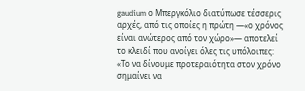gaudium ο Μπεργκόλιο διατύπωσε τέσσερις αρχές, από τις οποίες η πρώτη —«ο χρόνος είναι ανώτερος από τον χώρο»— αποτελεί το κλειδί που ανοίγει όλες τις υπόλοιπες: «Το να δίνουμε προτεραιότητα στον χρόνο σημαίνει να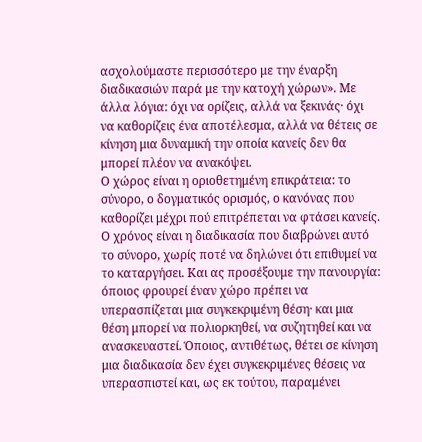ασχολούμαστε περισσότερο με την έναρξη διαδικασιών παρά με την κατοχή χώρων». Με άλλα λόγια: όχι να ορίζεις, αλλά να ξεκινάς· όχι να καθορίζεις ένα αποτέλεσμα, αλλά να θέτεις σε κίνηση μια δυναμική την οποία κανείς δεν θα μπορεί πλέον να ανακόψει.
Ο χώρος είναι η οριοθετημένη επικράτεια: το σύνορο, ο δογματικός ορισμός, ο κανόνας που καθορίζει μέχρι πού επιτρέπεται να φτάσει κανείς. Ο χρόνος είναι η διαδικασία που διαβρώνει αυτό το σύνορο, χωρίς ποτέ να δηλώνει ότι επιθυμεί να το καταργήσει. Και ας προσέξουμε την πανουργία: όποιος φρουρεί έναν χώρο πρέπει να υπερασπίζεται μια συγκεκριμένη θέση· και μια θέση μπορεί να πολιορκηθεί, να συζητηθεί και να ανασκευαστεί. Όποιος, αντιθέτως, θέτει σε κίνηση μια διαδικασία δεν έχει συγκεκριμένες θέσεις να υπερασπιστεί και, ως εκ τούτου, παραμένει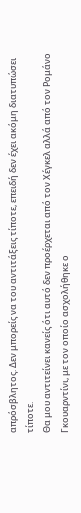απρόσβλητος. Δεν μπορείς να του αντιτάξεις τίποτε, επειδή δεν έχει ακόμη διατυπώσει τίποτε.
Θα μου αντιτείνει κανείς ότι αυτό δεν προέρχεται από τον Χέγκελ αλλά από τον Ρομάνο Γκουαρντίνι, με τον οποίο ασχολήθηκε ο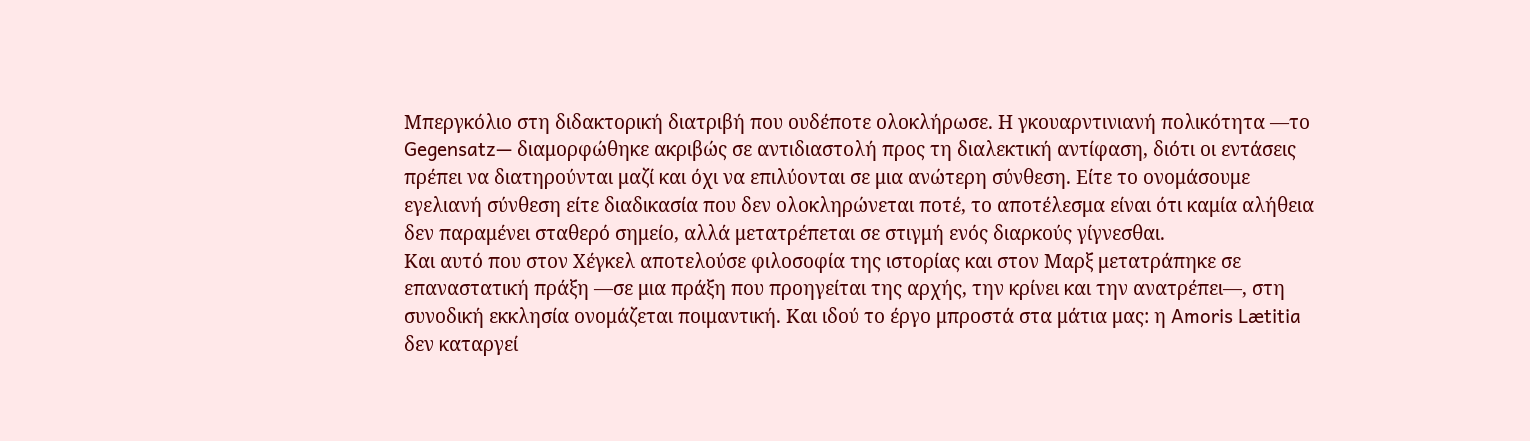Μπεργκόλιο στη διδακτορική διατριβή που ουδέποτε ολοκλήρωσε. Η γκουαρντινιανή πολικότητα —το Gegensatz— διαμορφώθηκε ακριβώς σε αντιδιαστολή προς τη διαλεκτική αντίφαση, διότι οι εντάσεις πρέπει να διατηρούνται μαζί και όχι να επιλύονται σε μια ανώτερη σύνθεση. Είτε το ονομάσουμε εγελιανή σύνθεση είτε διαδικασία που δεν ολοκληρώνεται ποτέ, το αποτέλεσμα είναι ότι καμία αλήθεια δεν παραμένει σταθερό σημείο, αλλά μετατρέπεται σε στιγμή ενός διαρκούς γίγνεσθαι.
Και αυτό που στον Χέγκελ αποτελούσε φιλοσοφία της ιστορίας και στον Μαρξ μετατράπηκε σε επαναστατική πράξη —σε μια πράξη που προηγείται της αρχής, την κρίνει και την ανατρέπει—, στη συνοδική εκκλησία ονομάζεται ποιμαντική. Και ιδού το έργο μπροστά στα μάτια μας: η Amoris Lætitia δεν καταργεί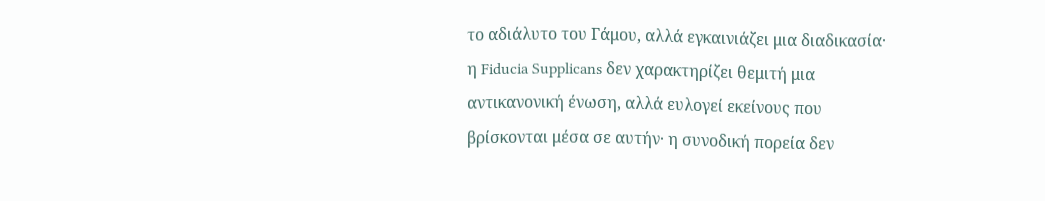το αδιάλυτο του Γάμου, αλλά εγκαινιάζει μια διαδικασία· η Fiducia Supplicans δεν χαρακτηρίζει θεμιτή μια αντικανονική ένωση, αλλά ευλογεί εκείνους που βρίσκονται μέσα σε αυτήν· η συνοδική πορεία δεν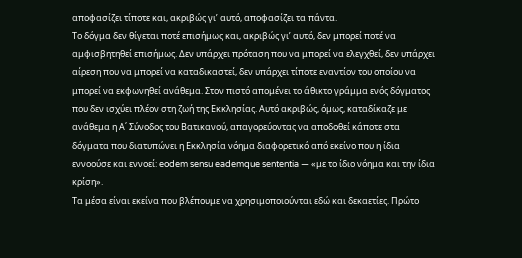αποφασίζει τίποτε και, ακριβώς γι’ αυτό, αποφασίζει τα πάντα.
Το δόγμα δεν θίγεται ποτέ επισήμως και, ακριβώς γι’ αυτό, δεν μπορεί ποτέ να αμφισβητηθεί επισήμως. Δεν υπάρχει πρόταση που να μπορεί να ελεγχθεί, δεν υπάρχει αίρεση που να μπορεί να καταδικαστεί, δεν υπάρχει τίποτε εναντίον του οποίου να μπορεί να εκφωνηθεί ανάθεμα. Στον πιστό απομένει το άθικτο γράμμα ενός δόγματος που δεν ισχύει πλέον στη ζωή της Εκκλησίας. Αυτό ακριβώς, όμως, καταδίκαζε με ανάθεμα η Α΄ Σύνοδος του Βατικανού, απαγορεύοντας να αποδοθεί κάποτε στα δόγματα που διατυπώνει η Εκκλησία νόημα διαφορετικό από εκείνο που η ίδια εννοούσε και εννοεί: eodem sensu eademque sententia — «με το ίδιο νόημα και την ίδια κρίση».
Τα μέσα είναι εκείνα που βλέπουμε να χρησιμοποιούνται εδώ και δεκαετίες. Πρώτο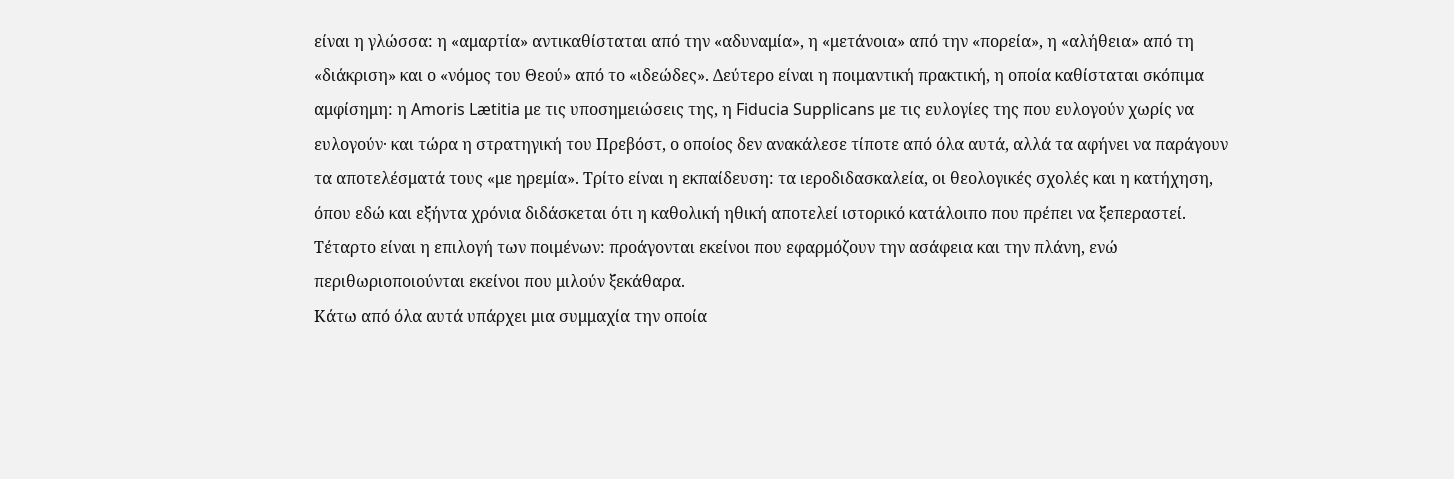είναι η γλώσσα: η «αμαρτία» αντικαθίσταται από την «αδυναμία», η «μετάνοια» από την «πορεία», η «αλήθεια» από τη «διάκριση» και ο «νόμος του Θεού» από το «ιδεώδες». Δεύτερο είναι η ποιμαντική πρακτική, η οποία καθίσταται σκόπιμα αμφίσημη: η Amoris Lætitia με τις υποσημειώσεις της, η Fiducia Supplicans με τις ευλογίες της που ευλογούν χωρίς να ευλογούν· και τώρα η στρατηγική του Πρεβόστ, ο οποίος δεν ανακάλεσε τίποτε από όλα αυτά, αλλά τα αφήνει να παράγουν τα αποτελέσματά τους «με ηρεμία». Τρίτο είναι η εκπαίδευση: τα ιεροδιδασκαλεία, οι θεολογικές σχολές και η κατήχηση, όπου εδώ και εξήντα χρόνια διδάσκεται ότι η καθολική ηθική αποτελεί ιστορικό κατάλοιπο που πρέπει να ξεπεραστεί. Τέταρτο είναι η επιλογή των ποιμένων: προάγονται εκείνοι που εφαρμόζουν την ασάφεια και την πλάνη, ενώ περιθωριοποιούνται εκείνοι που μιλούν ξεκάθαρα.
Κάτω από όλα αυτά υπάρχει μια συμμαχία την οποία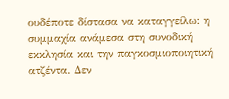ουδέποτε δίστασα να καταγγείλω: η συμμαχία ανάμεσα στη συνοδική εκκλησία και την παγκοσμιοποιητική ατζέντα. Δεν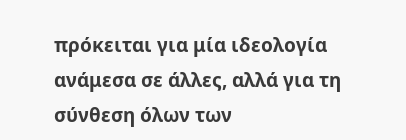πρόκειται για μία ιδεολογία ανάμεσα σε άλλες, αλλά για τη σύνθεση όλων των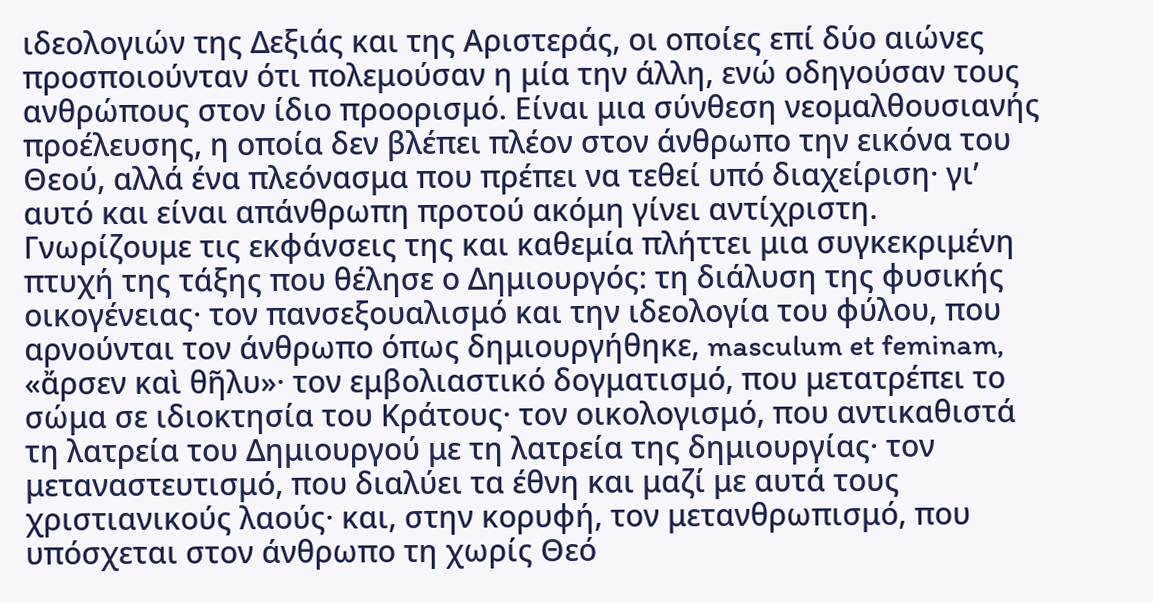ιδεολογιών της Δεξιάς και της Αριστεράς, οι οποίες επί δύο αιώνες προσποιούνταν ότι πολεμούσαν η μία την άλλη, ενώ οδηγούσαν τους ανθρώπους στον ίδιο προορισμό. Είναι μια σύνθεση νεομαλθουσιανής προέλευσης, η οποία δεν βλέπει πλέον στον άνθρωπο την εικόνα του Θεού, αλλά ένα πλεόνασμα που πρέπει να τεθεί υπό διαχείριση· γι’ αυτό και είναι απάνθρωπη προτού ακόμη γίνει αντίχριστη.
Γνωρίζουμε τις εκφάνσεις της και καθεμία πλήττει μια συγκεκριμένη πτυχή της τάξης που θέλησε ο Δημιουργός: τη διάλυση της φυσικής οικογένειας· τον πανσεξουαλισμό και την ιδεολογία του φύλου, που αρνούνται τον άνθρωπο όπως δημιουργήθηκε, masculum et feminam, «ἄρσεν καὶ θῆλυ»· τον εμβολιαστικό δογματισμό, που μετατρέπει το σώμα σε ιδιοκτησία του Κράτους· τον οικολογισμό, που αντικαθιστά τη λατρεία του Δημιουργού με τη λατρεία της δημιουργίας· τον μεταναστευτισμό, που διαλύει τα έθνη και μαζί με αυτά τους χριστιανικούς λαούς· και, στην κορυφή, τον μετανθρωπισμό, που υπόσχεται στον άνθρωπο τη χωρίς Θεό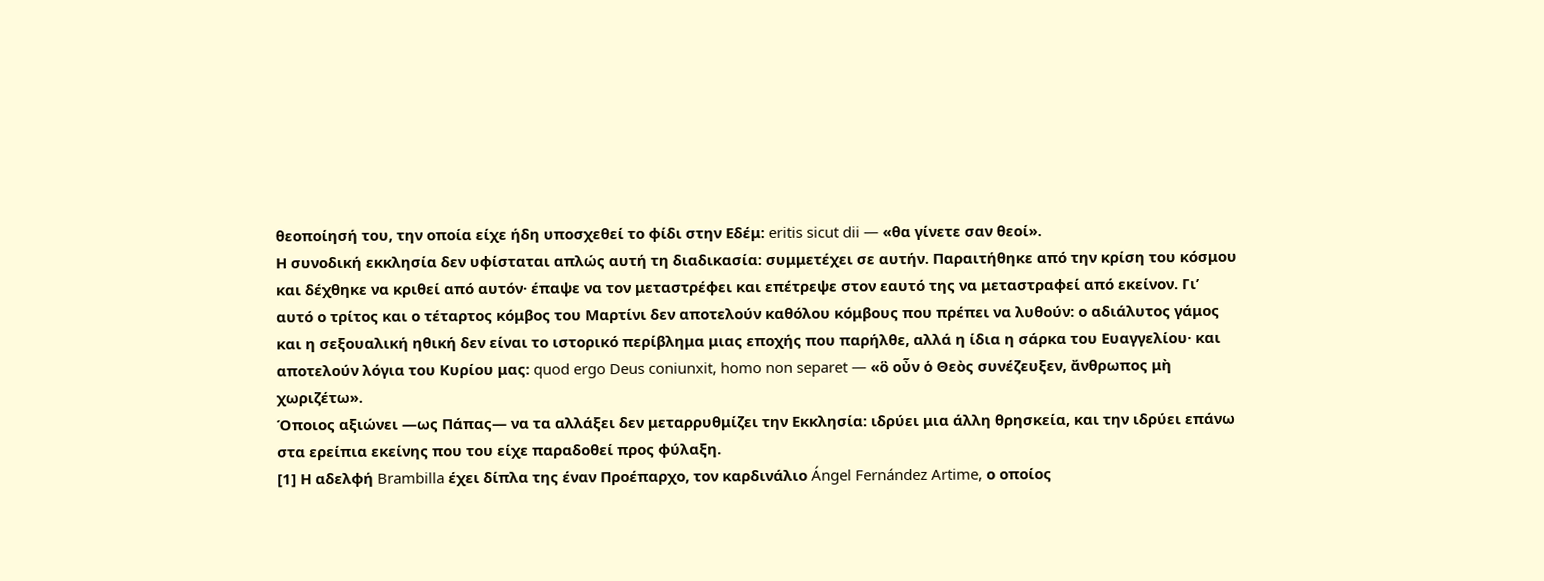θεοποίησή του, την οποία είχε ήδη υποσχεθεί το φίδι στην Εδέμ: eritis sicut dii — «θα γίνετε σαν θεοί».
Η συνοδική εκκλησία δεν υφίσταται απλώς αυτή τη διαδικασία: συμμετέχει σε αυτήν. Παραιτήθηκε από την κρίση του κόσμου και δέχθηκε να κριθεί από αυτόν· έπαψε να τον μεταστρέφει και επέτρεψε στον εαυτό της να μεταστραφεί από εκείνον. Γι’ αυτό ο τρίτος και ο τέταρτος κόμβος του Μαρτίνι δεν αποτελούν καθόλου κόμβους που πρέπει να λυθούν: ο αδιάλυτος γάμος και η σεξουαλική ηθική δεν είναι το ιστορικό περίβλημα μιας εποχής που παρήλθε, αλλά η ίδια η σάρκα του Ευαγγελίου· και αποτελούν λόγια του Κυρίου μας: quod ergo Deus coniunxit, homo non separet — «ὃ οὖν ὁ Θεὸς συνέζευξεν, ἄνθρωπος μὴ χωριζέτω».
Όποιος αξιώνει —ως Πάπας— να τα αλλάξει δεν μεταρρυθμίζει την Εκκλησία: ιδρύει μια άλλη θρησκεία, και την ιδρύει επάνω στα ερείπια εκείνης που του είχε παραδοθεί προς φύλαξη.
[1] Η αδελφή Brambilla έχει δίπλα της έναν Προέπαρχο, τον καρδινάλιο Ángel Fernández Artime, ο οποίος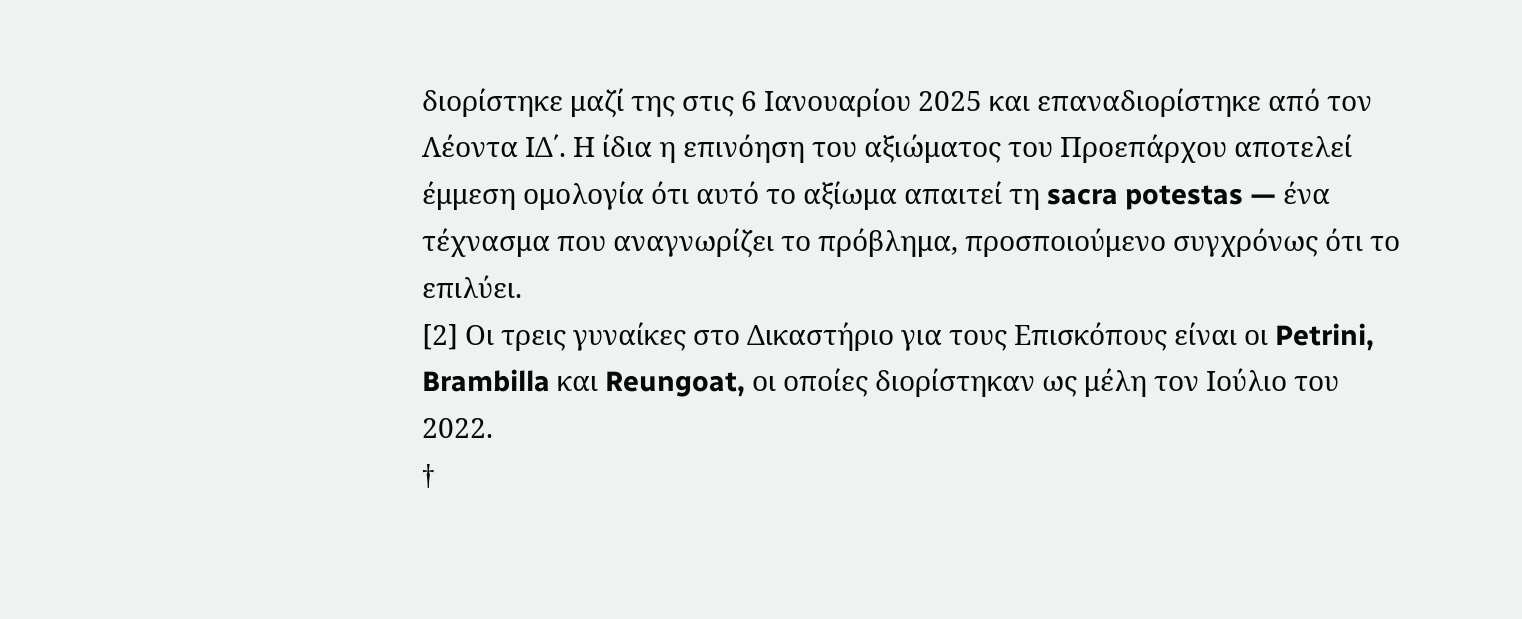διορίστηκε μαζί της στις 6 Ιανουαρίου 2025 και επαναδιορίστηκε από τον Λέοντα ΙΔ΄. Η ίδια η επινόηση του αξιώματος του Προεπάρχου αποτελεί έμμεση ομολογία ότι αυτό το αξίωμα απαιτεί τη sacra potestas — ένα τέχνασμα που αναγνωρίζει το πρόβλημα, προσποιούμενο συγχρόνως ότι το επιλύει.
[2] Οι τρεις γυναίκες στο Δικαστήριο για τους Επισκόπους είναι οι Petrini, Brambilla και Reungoat, οι οποίες διορίστηκαν ως μέλη τον Ιούλιο του 2022.
†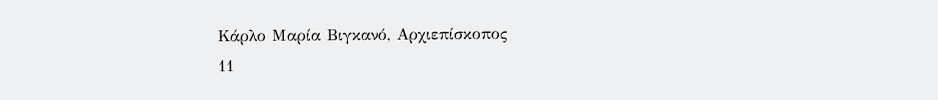Κάρλο Μαρία Βιγκανό, Αρχιεπίσκοπος
11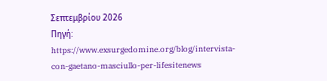Σεπτεμβρίου 2026
Πηγή: https://www.exsurgedomine.org/blog/intervista-con-gaetano-masciullo-per-lifesitenews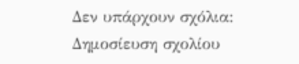Δεν υπάρχουν σχόλια:
Δημοσίευση σχολίου